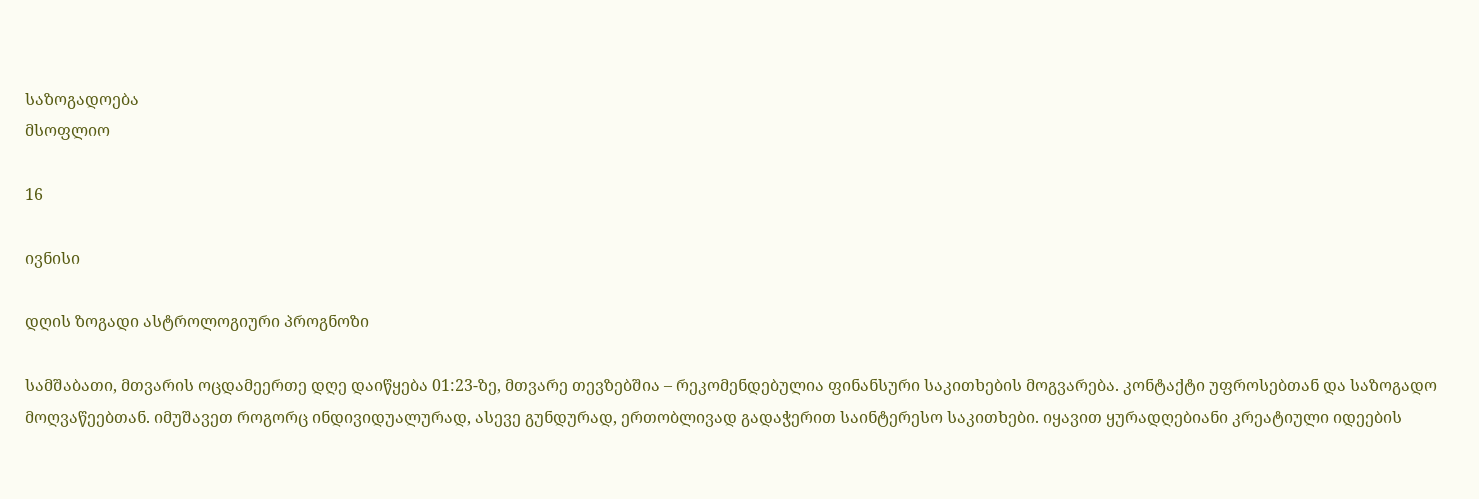საზოგადოება
მსოფლიო

16

ივნისი

დღის ზოგადი ასტროლოგიური პროგნოზი

სამშაბათი, მთვარის ოცდამეერთე დღე დაიწყება 01:23-ზე, მთვარე თევზებშია – რეკომენდებულია ფინანსური საკითხების მოგვარება. კონტაქტი უფროსებთან და საზოგადო მოღვაწეებთან. იმუშავეთ როგორც ინდივიდუალურად, ასევე გუნდურად, ერთობლივად გადაჭერით საინტერესო საკითხები. იყავით ყურადღებიანი კრეატიული იდეების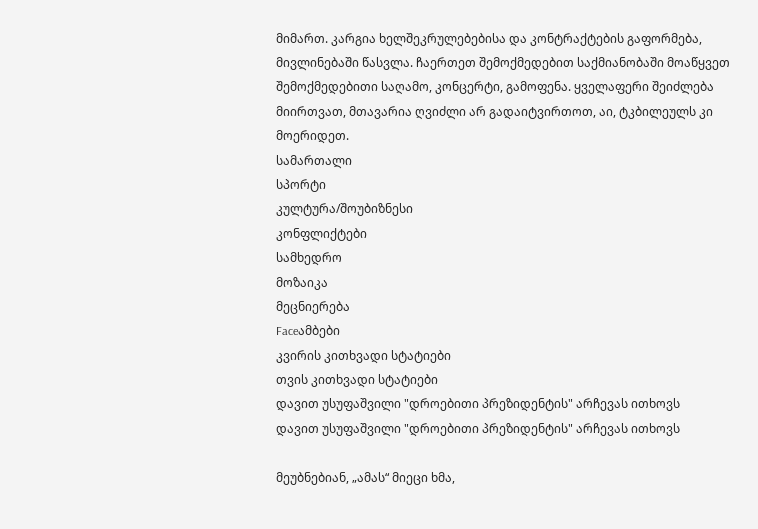მიმართ. კარგია ხელშეკრულებებისა და კონტრაქტების გაფორმება, მივლინებაში წასვლა. ჩაერთეთ შემოქმედებით საქმიანობაში მოაწყვეთ შემოქმედებითი საღამო, კონცერტი, გამოფენა. ყველაფერი შეიძლება მიირთვათ, მთავარია ღვიძლი არ გადაიტვირთოთ, აი, ტკბილეულს კი მოერიდეთ.
სამართალი
სპორტი
კულტურა/შოუბიზნესი
კონფლიქტები
სამხედრო
მოზაიკა
მეცნიერება
Faceამბები
კვირის კითხვადი სტატიები
თვის კითხვადი სტატიები
დავით უსუფაშვილი "დროებითი პრეზიდენტის" არჩევას ითხოვს
დავით უსუფაშვილი "დროებითი პრეზიდენტის" არჩევას ითხოვს

მეუბნებიან, „ამას“ მიეცი ხმა,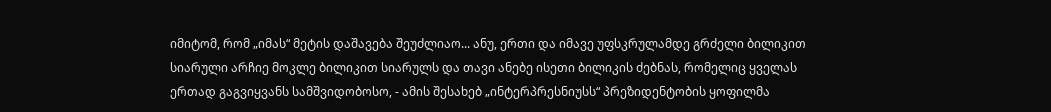იმიტომ, რომ „იმას“ მეტის დაშავება შეუძლიაო... ანუ, ერთი და იმავე უფსკრულამდე გრძელი ბილიკით სიარული არჩიე მოკლე ბილიკით სიარულს და თავი ანებე ისეთი ბილიკის ძებნას, რომელიც ყველას ერთად გაგვიყვანს სამშვიდობოსო, - ამის შესახებ „ინტერპრესნიუსს“ პრეზიდენტობის ყოფილმა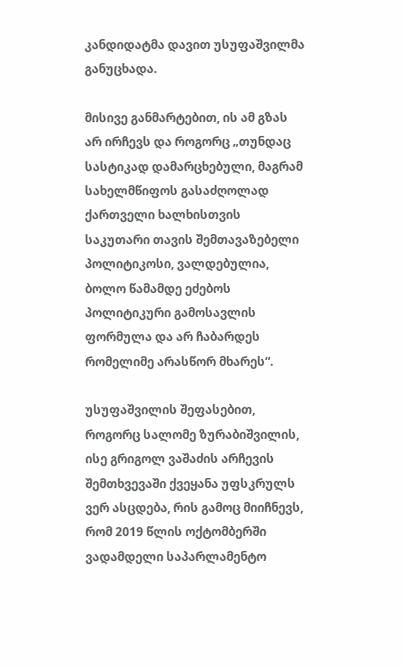კანდიდატმა დავით უსუფაშვილმა განუცხადა.

მისივე განმარტებით, ის ამ გზას არ ირჩევს და როგორც „თუნდაც სასტიკად დამარცხებული, მაგრამ სახელმწიფოს გასაძღოლად ქართველი ხალხისთვის საკუთარი თავის შემთავაზებელი პოლიტიკოსი, ვალდებულია, ბოლო წამამდე ეძებოს პოლიტიკური გამოსავლის ფორმულა და არ ჩაბარდეს რომელიმე არასწორ მხარეს“.

უსუფაშვილის შეფასებით, როგორც სალომე ზურაბიშვილის, ისე გრიგოლ ვაშაძის არჩევის შემთხვევაში ქვეყანა უფსკრულს ვერ ასცდება, რის გამოც მიიჩნევს, რომ 2019 წლის ოქტომბერში ვადამდელი საპარლამენტო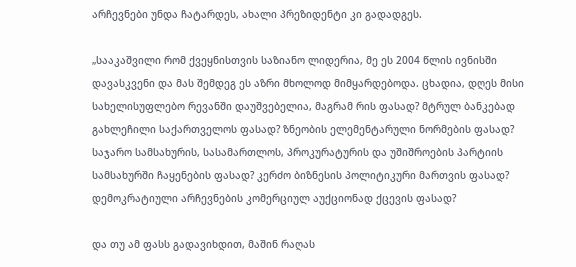არჩევნები უნდა ჩატარდეს, ახალი პრეზიდენტი კი გადადგეს.

„სააკაშვილი რომ ქვეყნისთვის საზიანო ლიდერია, მე ეს 2004 წლის ივნისში დავასკვენი და მას შემდეგ ეს აზრი მხოლოდ მიმყარდებოდა. ცხადია, დღეს მისი სახელისუფლებო რევანში დაუშვებელია, მაგრამ რის ფასად? მტრულ ბანკებად გახლეჩილი საქართველოს ფასად? ზნეობის ელემენტარული ნორმების ფასად? საჯარო სამსახურის, სასამართლოს, პროკურატურის და უშიშროების პარტიის სამსახურში ჩაყენების ფასად? კერძო ბიზნესის პოლიტიკური მართვის ფასად? დემოკრატიული არჩევნების კომერციულ აუქციონად ქცევის ფასად?

და თუ ამ ფასს გადავიხდით, მაშინ რაღას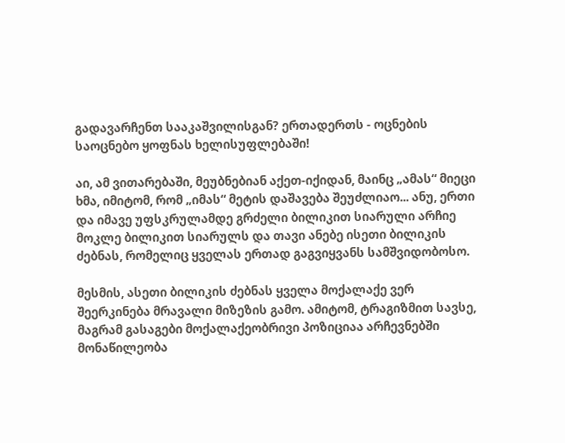გადავარჩენთ სააკაშვილისგან? ერთადერთს - ოცნების საოცნებო ყოფნას ხელისუფლებაში!

აი, ამ ვითარებაში, მეუბნებიან აქეთ-იქიდან, მაინც „ამას“ მიეცი ხმა, იმიტომ, რომ „იმას“ მეტის დაშავება შეუძლიაო... ანუ, ერთი და იმავე უფსკრულამდე გრძელი ბილიკით სიარული არჩიე მოკლე ბილიკით სიარულს და თავი ანებე ისეთი ბილიკის ძებნას, რომელიც ყველას ერთად გაგვიყვანს სამშვიდობოსო.

მესმის, ასეთი ბილიკის ძებნას ყველა მოქალაქე ვერ შეერკინება მრავალი მიზეზის გამო. ამიტომ, ტრაგიზმით სავსე, მაგრამ გასაგები მოქალაქეობრივი პოზიციაა არჩევნებში მონაწილეობა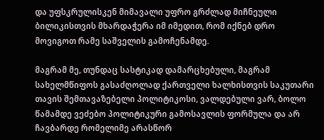და უფსკრულისკენ მიმავალი უფრო გრძლად მიჩნეული ბილიკისთვის მხარდაჭერა იმ იმედით, რომ იქნებ დრო მოვიგოთ რამე საშველის გამოჩენამდე.

მაგრამ მე, თუნდაც სასტიკად დამარცხებული, მაგრამ სახელმწიფოს გასაძღოლად ქართველი ხალხისთვის საკუთარი თავის შემთავაზებელი პოლიტიკოსი, ვალდებული ვარ, ბოლო წამამდე ვეძებო პოლიტიკური გამოსავლის ფორმულა და არ ჩავბარდე რომელიმე არასწორ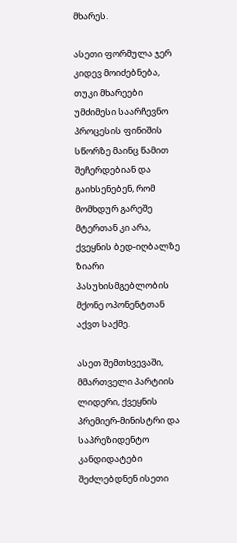მხარეს.

ასეთი ფორმულა ჯერ კიდევ მოიძებნება, თუკი მხარეები უმძიმესი საარჩევნო პროცესის ფინიშის სწორზე მაინც წამით შეჩერდებიან და გაიხსენებენ, რომ მომხდურ გარეშე მტერთან კი არა, ქვეყნის ბედ-იღბალზე ზიარი პასუხისმგებლობის მქონე ოპონენტთან აქვთ საქმე.

ასეთ შემთხვევაში, მმართველი პარტიის ლიდერი, ქვეყნის პრემიერ-მინისტრი და საპრეზიდენტო კანდიდატები შეძლებდნენ ისეთი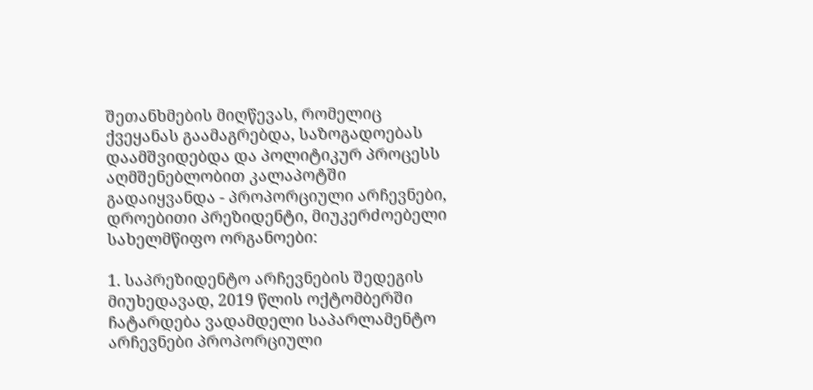შეთანხმების მიღწევას, რომელიც ქვეყანას გაამაგრებდა, საზოგადოებას დაამშვიდებდა და პოლიტიკურ პროცესს აღმშენებლობით კალაპოტში გადაიყვანდა - პროპორციული არჩევნები, დროებითი პრეზიდენტი, მიუკერძოებელი სახელმწიფო ორგანოები:

1. საპრეზიდენტო არჩევნების შედეგის მიუხედავად, 2019 წლის ოქტომბერში ჩატარდება ვადამდელი საპარლამენტო არჩევნები პროპორციული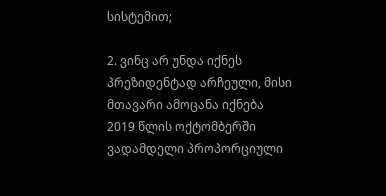სისტემით;

2. ვინც არ უნდა იქნეს პრეზიდენტად არჩეული, მისი მთავარი ამოცანა იქნება 2019 წლის ოქტომბერში ვადამდელი პროპორციული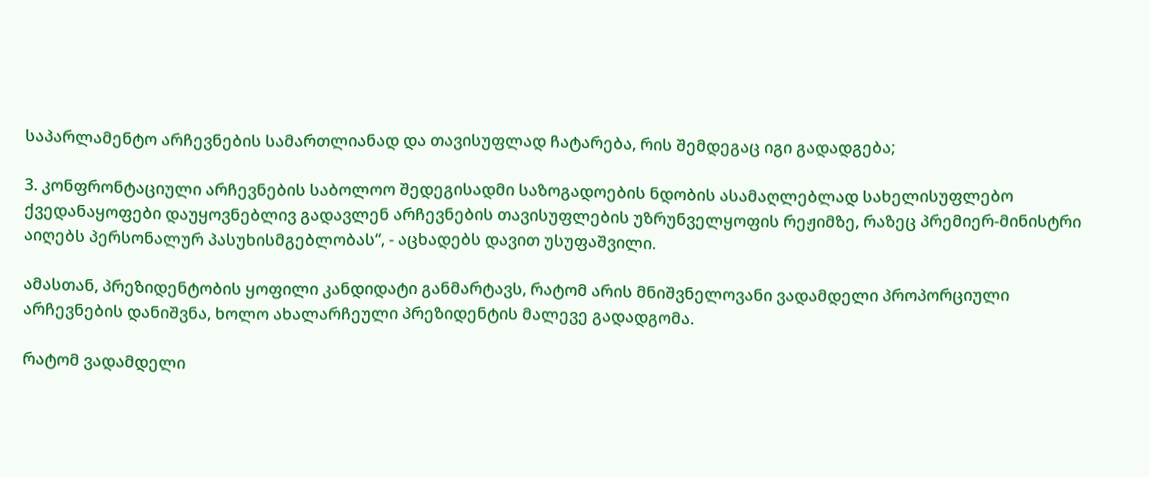საპარლამენტო არჩევნების სამართლიანად და თავისუფლად ჩატარება, რის შემდეგაც იგი გადადგება;

3. კონფრონტაციული არჩევნების საბოლოო შედეგისადმი საზოგადოების ნდობის ასამაღლებლად სახელისუფლებო ქვედანაყოფები დაუყოვნებლივ გადავლენ არჩევნების თავისუფლების უზრუნველყოფის რეჟიმზე, რაზეც პრემიერ-მინისტრი აიღებს პერსონალურ პასუხისმგებლობას“, - აცხადებს დავით უსუფაშვილი.

ამასთან, პრეზიდენტობის ყოფილი კანდიდატი განმარტავს, რატომ არის მნიშვნელოვანი ვადამდელი პროპორციული არჩევნების დანიშვნა, ხოლო ახალარჩეული პრეზიდენტის მალევე გადადგომა.

რატომ ვადამდელი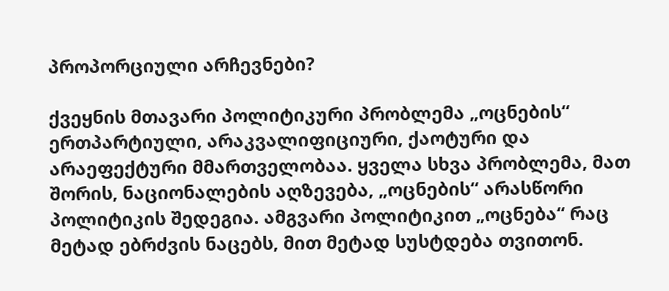პროპორციული არჩევნები?

ქვეყნის მთავარი პოლიტიკური პრობლემა „ოცნების“ ერთპარტიული, არაკვალიფიციური, ქაოტური და არაეფექტური მმართველობაა. ყველა სხვა პრობლემა, მათ შორის, ნაციონალების აღზევება, „ოცნების“ არასწორი პოლიტიკის შედეგია. ამგვარი პოლიტიკით „ოცნება“ რაც მეტად ებრძვის ნაცებს, მით მეტად სუსტდება თვითონ.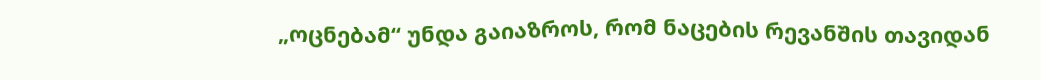„ოცნებამ“ უნდა გაიაზროს, რომ ნაცების რევანშის თავიდან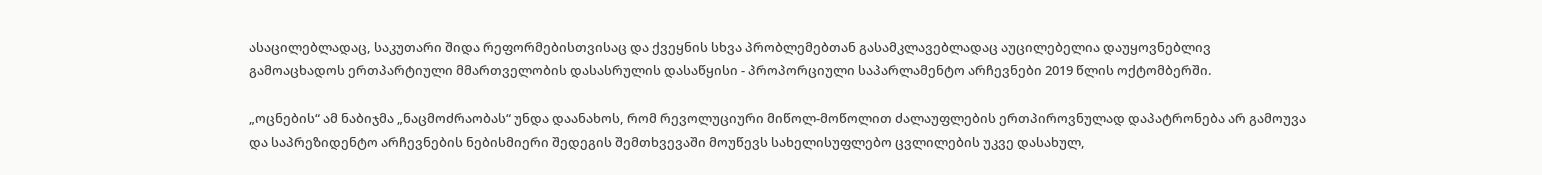ასაცილებლადაც, საკუთარი შიდა რეფორმებისთვისაც და ქვეყნის სხვა პრობლემებთან გასამკლავებლადაც აუცილებელია დაუყოვნებლივ გამოაცხადოს ერთპარტიული მმართველობის დასასრულის დასაწყისი - პროპორციული საპარლამენტო არჩევნები 2019 წლის ოქტომბერში.

„ოცნების“ ამ ნაბიჯმა „ნაცმოძრაობას“ უნდა დაანახოს, რომ რევოლუციური მიწოლ-მოწოლით ძალაუფლების ერთპიროვნულად დაპატრონება არ გამოუვა და საპრეზიდენტო არჩევნების ნებისმიერი შედეგის შემთხვევაში მოუწევს სახელისუფლებო ცვლილების უკვე დასახულ,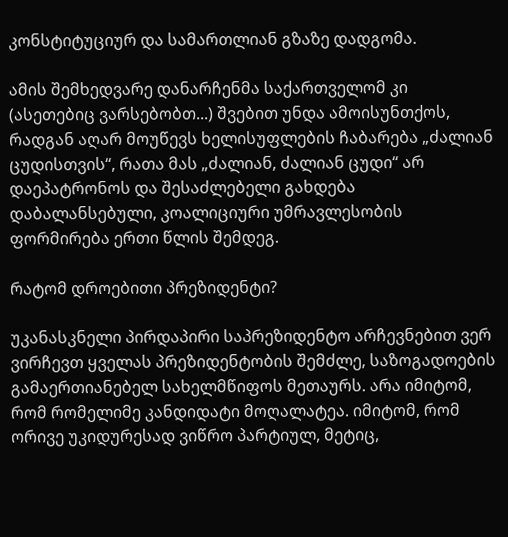კონსტიტუციურ და სამართლიან გზაზე დადგომა.

ამის შემხედვარე დანარჩენმა საქართველომ კი (ასეთებიც ვარსებობთ...) შვებით უნდა ამოისუნთქოს, რადგან აღარ მოუწევს ხელისუფლების ჩაბარება „ძალიან ცუდისთვის“, რათა მას „ძალიან, ძალიან ცუდი“ არ დაეპატრონოს და შესაძლებელი გახდება დაბალანსებული, კოალიციური უმრავლესობის ფორმირება ერთი წლის შემდეგ.

რატომ დროებითი პრეზიდენტი?

უკანასკნელი პირდაპირი საპრეზიდენტო არჩევნებით ვერ ვირჩევთ ყველას პრეზიდენტობის შემძლე, საზოგადოების გამაერთიანებელ სახელმწიფოს მეთაურს. არა იმიტომ, რომ რომელიმე კანდიდატი მოღალატეა. იმიტომ, რომ ორივე უკიდურესად ვიწრო პარტიულ, მეტიც,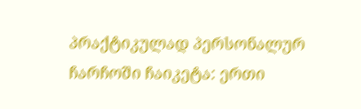პრაქტიკულად პერსონალურ ჩარჩოში ჩაიკეტა: ერთი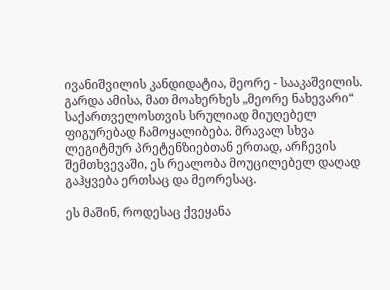ივანიშვილის კანდიდატია, მეორე - სააკაშვილის. გარდა ამისა, მათ მოახერხეს „მეორე ნახევარი“ საქართველოსთვის სრულიად მიუღებელ ფიგურებად ჩამოყალიბება. მრავალ სხვა ლეგიტმურ პრეტენზიებთან ერთად, არჩევის შემთხვევაში, ეს რეალობა მოუცილებელ დაღად გაჰყვება ერთსაც და მეორესაც.

ეს მაშინ, როდესაც ქვეყანა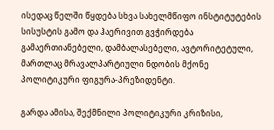ისედაც წელში წყდება სხვა სახელმწიფო ინსტიტუტების სისუსტის გამო და ჰაერივით გვჭირდება გამაერთიანებელი, დამბალასებელი, ავტორიტეტული, მართლაც მრავალპარტიული ნდობის მქონე პოლიტიკური ფიგურა-პრეზიდენტი.

გარდა ამისა, შექმნილი პოლიტიკური კრიზისი,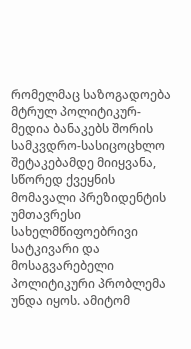რომელმაც საზოგადოება მტრულ პოლიტიკურ-მედია ბანაკებს შორის სამკვდრო-სასიცოცხლო შეტაკებამდე მიიყვანა, სწორედ ქვეყნის მომავალი პრეზიდენტის უმთავრესი სახელმწიფოებრივი სატკივარი და მოსაგვარებელი პოლიტიკური პრობლემა უნდა იყოს. ამიტომ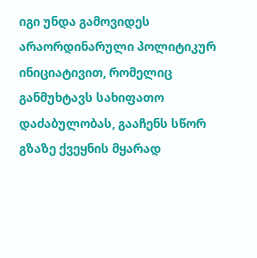იგი უნდა გამოვიდეს არაორდინარული პოლიტიკურ ინიციატივით, რომელიც განმუხტავს სახიფათო დაძაბულობას, გააჩენს სწორ გზაზე ქვეყნის მყარად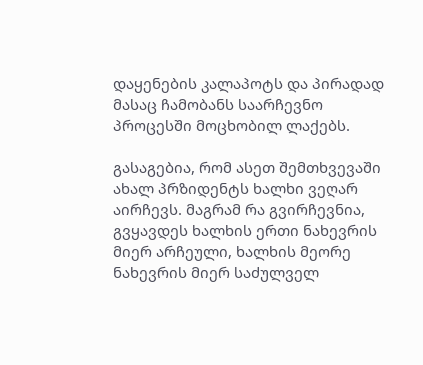დაყენების კალაპოტს და პირადად მასაც ჩამობანს საარჩევნო პროცესში მოცხობილ ლაქებს.

გასაგებია, რომ ასეთ შემთხვევაში ახალ პრზიდენტს ხალხი ვეღარ აირჩევს. მაგრამ რა გვირჩევნია, გვყავდეს ხალხის ერთი ნახევრის მიერ არჩეული, ხალხის მეორე ნახევრის მიერ საძულველ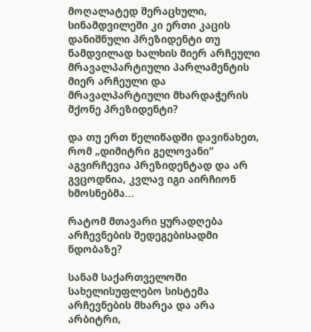მოღალატედ შერაცხული, სინამდვილეში კი ერთი კაცის დანიშნული პრეზიდენტი თუ ნამდვილად ხალხის მიერ არჩეული მრავალპარტიული პარლამენტის მიერ არჩეული და მრავალპარტიული მხარდაჭერის მქონე პრეზიდენტი?

და თუ ერთ წელიწადში დავინახეთ, რომ „დიმიტრი გელოვანი“ აგვირჩევია პრეზიდენტად და არ გვცოდნია, კვლავ იგი აირჩიონ ხმოსნებმა...

რატომ მთავარი ყურადღება არჩევნების შედეგებისადმი ნდობაზე?

სანამ საქართველოში სახელისუფლებო სისტემა არჩევნების მხარეა და არა არბიტრი,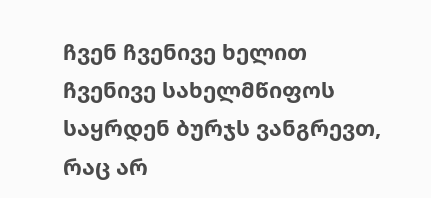ჩვენ ჩვენივე ხელით ჩვენივე სახელმწიფოს საყრდენ ბურჯს ვანგრევთ, რაც არ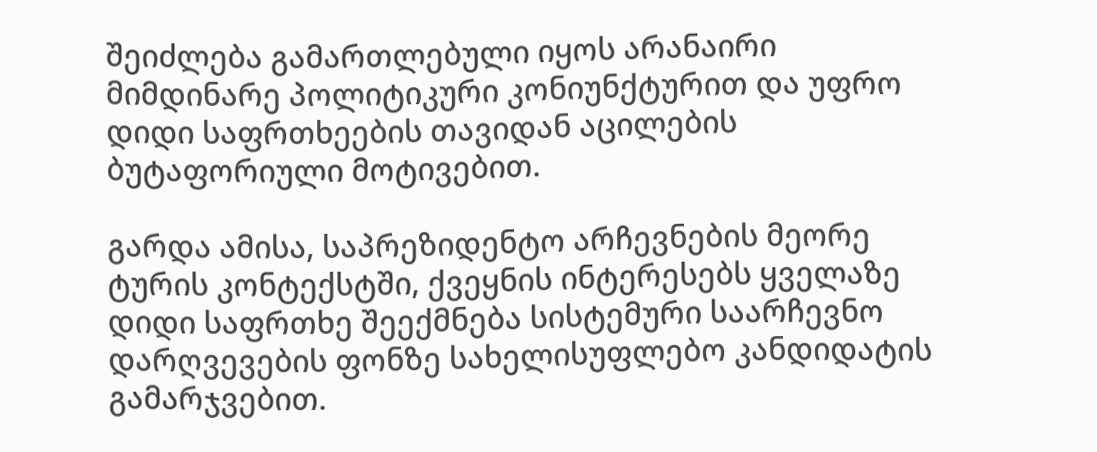შეიძლება გამართლებული იყოს არანაირი მიმდინარე პოლიტიკური კონიუნქტურით და უფრო დიდი საფრთხეების თავიდან აცილების ბუტაფორიული მოტივებით.

გარდა ამისა, საპრეზიდენტო არჩევნების მეორე ტურის კონტექსტში, ქვეყნის ინტერესებს ყველაზე დიდი საფრთხე შეექმნება სისტემური საარჩევნო დარღვევების ფონზე სახელისუფლებო კანდიდატის გამარჯვებით.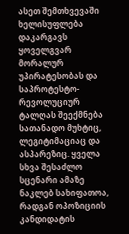ასეთ შემთხვევაში ხელისუფლება დაკარგავს ყოველგვარ მორალურ უპირატესობას და საპროტესტო-რევოლუციურ ტალღას შეექმნება სათანადო მუხტიც, ლეგიტიმაციაც და ასპარეზიც. ყველა სხვა შესაძლო სცენარი ამაზე ნაკლებ სახიფათოა, რადგან ოპოზიციის კანდიდატის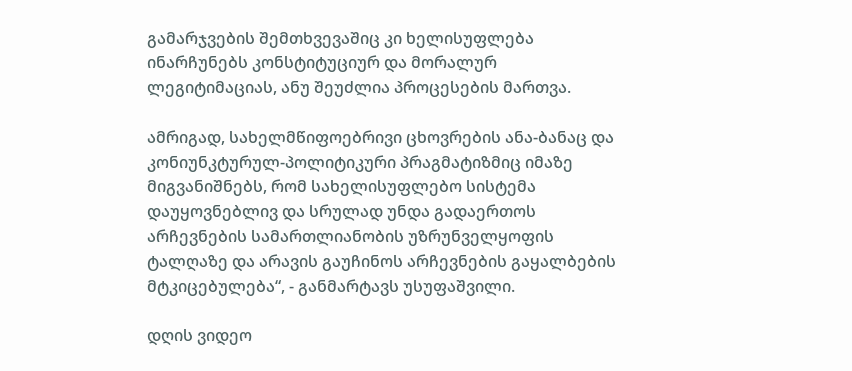გამარჯვების შემთხვევაშიც კი ხელისუფლება ინარჩუნებს კონსტიტუციურ და მორალურ ლეგიტიმაციას, ანუ შეუძლია პროცესების მართვა.

ამრიგად, სახელმწიფოებრივი ცხოვრების ანა-ბანაც და კონიუნკტურულ-პოლიტიკური პრაგმატიზმიც იმაზე მიგვანიშნებს, რომ სახელისუფლებო სისტემა დაუყოვნებლივ და სრულად უნდა გადაერთოს არჩევნების სამართლიანობის უზრუნველყოფის ტალღაზე და არავის გაუჩინოს არჩევნების გაყალბების მტკიცებულება“, - განმარტავს უსუფაშვილი.

დღის ვიდეო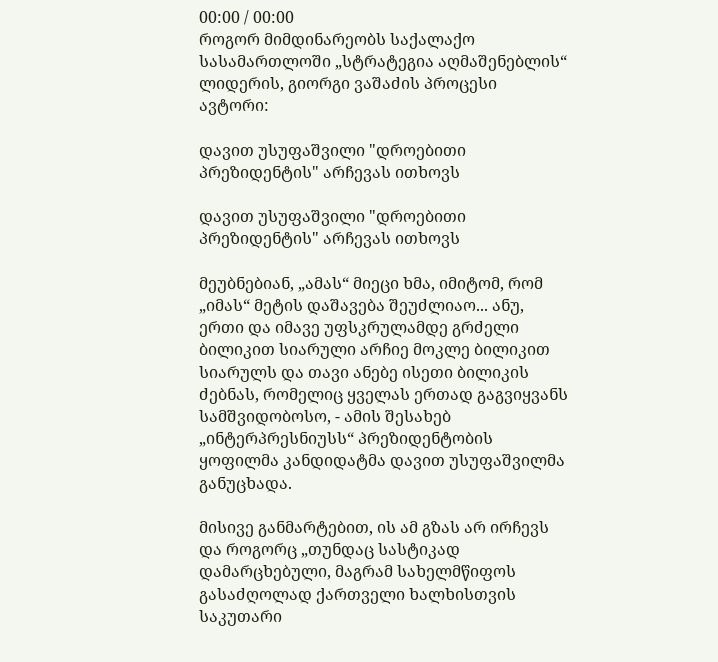00:00 / 00:00
როგორ მიმდინარეობს საქალაქო სასამართლოში „სტრატეგია აღმაშენებლის“ ლიდერის, გიორგი ვაშაძის პროცესი
ავტორი:

დავით უსუფაშვილი "დროებითი პრეზიდენტის" არჩევას ითხოვს

დავით უსუფაშვილი "დროებითი პრეზიდენტის" არჩევას ითხოვს

მეუბნებიან, „ამას“ მიეცი ხმა, იმიტომ, რომ „იმას“ მეტის დაშავება შეუძლიაო... ანუ, ერთი და იმავე უფსკრულამდე გრძელი ბილიკით სიარული არჩიე მოკლე ბილიკით სიარულს და თავი ანებე ისეთი ბილიკის ძებნას, რომელიც ყველას ერთად გაგვიყვანს სამშვიდობოსო, - ამის შესახებ „ინტერპრესნიუსს“ პრეზიდენტობის ყოფილმა კანდიდატმა დავით უსუფაშვილმა განუცხადა.

მისივე განმარტებით, ის ამ გზას არ ირჩევს და როგორც „თუნდაც სასტიკად დამარცხებული, მაგრამ სახელმწიფოს გასაძღოლად ქართველი ხალხისთვის საკუთარი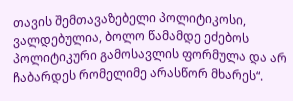თავის შემთავაზებელი პოლიტიკოსი, ვალდებულია, ბოლო წამამდე ეძებოს პოლიტიკური გამოსავლის ფორმულა და არ ჩაბარდეს რომელიმე არასწორ მხარეს“.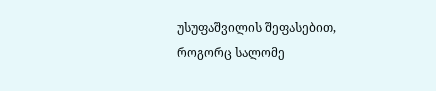უსუფაშვილის შეფასებით, როგორც სალომე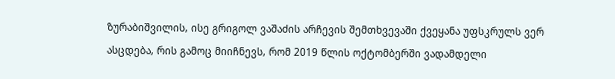ზურაბიშვილის, ისე გრიგოლ ვაშაძის არჩევის შემთხვევაში ქვეყანა უფსკრულს ვერ ასცდება, რის გამოც მიიჩნევს, რომ 2019 წლის ოქტომბერში ვადამდელი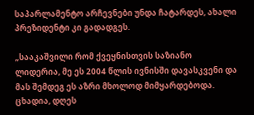საპარლამენტო არჩევნები უნდა ჩატარდეს, ახალი პრეზიდენტი კი გადადგეს.

„სააკაშვილი რომ ქვეყნისთვის საზიანო ლიდერია, მე ეს 2004 წლის ივნისში დავასკვენი და მას შემდეგ ეს აზრი მხოლოდ მიმყარდებოდა. ცხადია, დღეს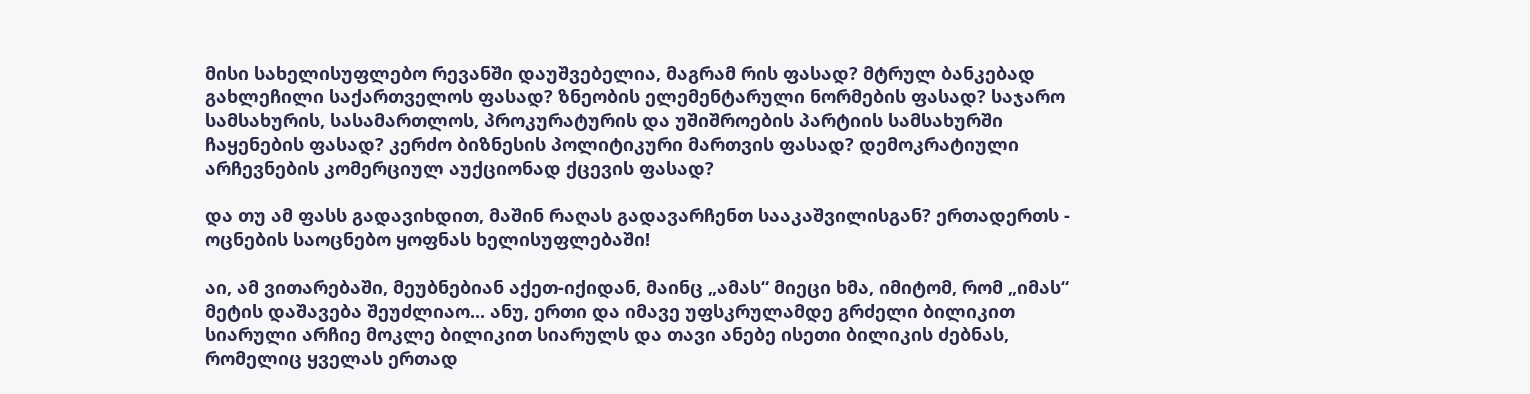მისი სახელისუფლებო რევანში დაუშვებელია, მაგრამ რის ფასად? მტრულ ბანკებად გახლეჩილი საქართველოს ფასად? ზნეობის ელემენტარული ნორმების ფასად? საჯარო სამსახურის, სასამართლოს, პროკურატურის და უშიშროების პარტიის სამსახურში ჩაყენების ფასად? კერძო ბიზნესის პოლიტიკური მართვის ფასად? დემოკრატიული არჩევნების კომერციულ აუქციონად ქცევის ფასად?

და თუ ამ ფასს გადავიხდით, მაშინ რაღას გადავარჩენთ სააკაშვილისგან? ერთადერთს - ოცნების საოცნებო ყოფნას ხელისუფლებაში!

აი, ამ ვითარებაში, მეუბნებიან აქეთ-იქიდან, მაინც „ამას“ მიეცი ხმა, იმიტომ, რომ „იმას“ მეტის დაშავება შეუძლიაო... ანუ, ერთი და იმავე უფსკრულამდე გრძელი ბილიკით სიარული არჩიე მოკლე ბილიკით სიარულს და თავი ანებე ისეთი ბილიკის ძებნას, რომელიც ყველას ერთად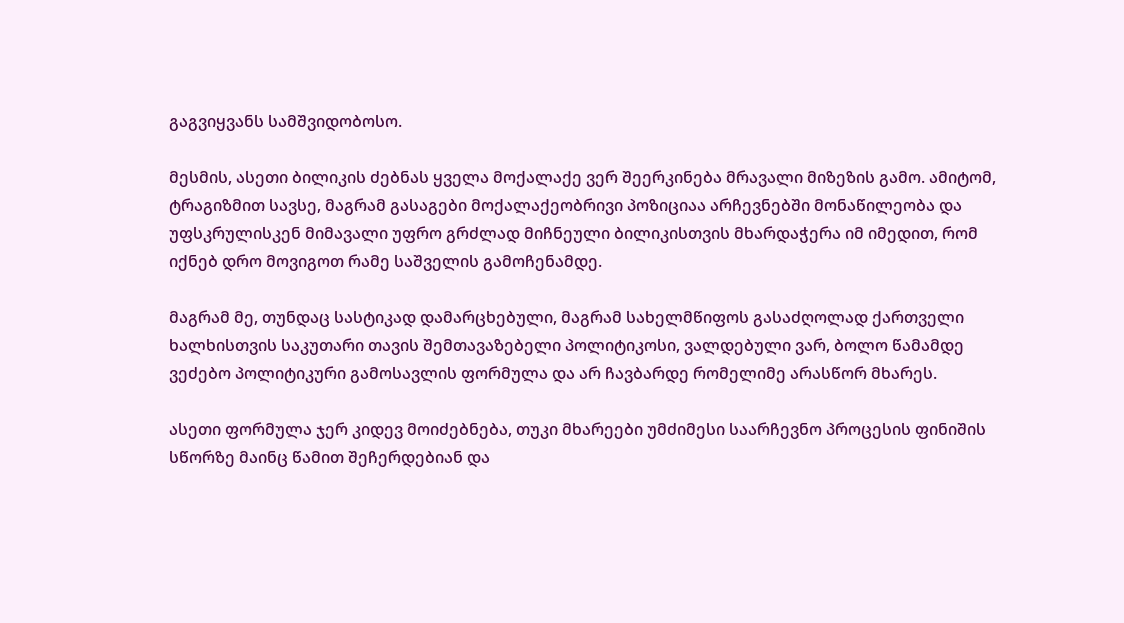გაგვიყვანს სამშვიდობოსო.

მესმის, ასეთი ბილიკის ძებნას ყველა მოქალაქე ვერ შეერკინება მრავალი მიზეზის გამო. ამიტომ, ტრაგიზმით სავსე, მაგრამ გასაგები მოქალაქეობრივი პოზიციაა არჩევნებში მონაწილეობა და უფსკრულისკენ მიმავალი უფრო გრძლად მიჩნეული ბილიკისთვის მხარდაჭერა იმ იმედით, რომ იქნებ დრო მოვიგოთ რამე საშველის გამოჩენამდე.

მაგრამ მე, თუნდაც სასტიკად დამარცხებული, მაგრამ სახელმწიფოს გასაძღოლად ქართველი ხალხისთვის საკუთარი თავის შემთავაზებელი პოლიტიკოსი, ვალდებული ვარ, ბოლო წამამდე ვეძებო პოლიტიკური გამოსავლის ფორმულა და არ ჩავბარდე რომელიმე არასწორ მხარეს.

ასეთი ფორმულა ჯერ კიდევ მოიძებნება, თუკი მხარეები უმძიმესი საარჩევნო პროცესის ფინიშის სწორზე მაინც წამით შეჩერდებიან და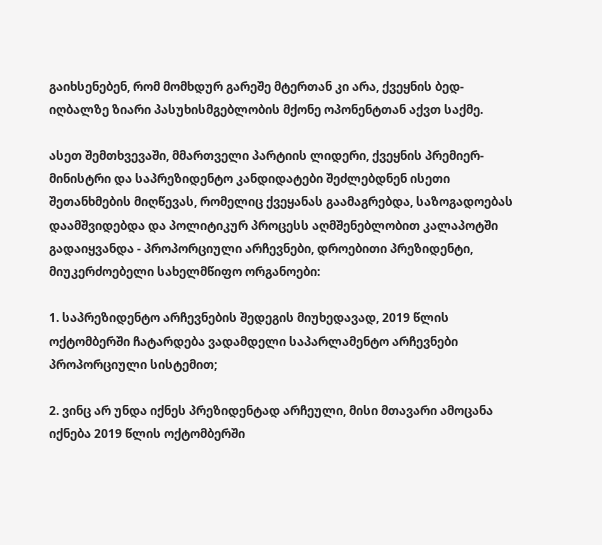გაიხსენებენ, რომ მომხდურ გარეშე მტერთან კი არა, ქვეყნის ბედ-იღბალზე ზიარი პასუხისმგებლობის მქონე ოპონენტთან აქვთ საქმე.

ასეთ შემთხვევაში, მმართველი პარტიის ლიდერი, ქვეყნის პრემიერ-მინისტრი და საპრეზიდენტო კანდიდატები შეძლებდნენ ისეთი შეთანხმების მიღწევას, რომელიც ქვეყანას გაამაგრებდა, საზოგადოებას დაამშვიდებდა და პოლიტიკურ პროცესს აღმშენებლობით კალაპოტში გადაიყვანდა - პროპორციული არჩევნები, დროებითი პრეზიდენტი, მიუკერძოებელი სახელმწიფო ორგანოები:

1. საპრეზიდენტო არჩევნების შედეგის მიუხედავად, 2019 წლის ოქტომბერში ჩატარდება ვადამდელი საპარლამენტო არჩევნები პროპორციული სისტემით;

2. ვინც არ უნდა იქნეს პრეზიდენტად არჩეული, მისი მთავარი ამოცანა იქნება 2019 წლის ოქტომბერში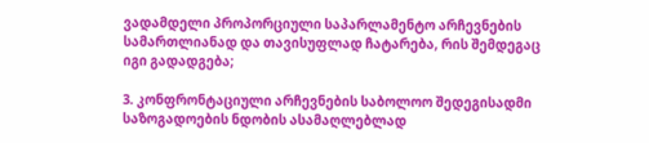ვადამდელი პროპორციული საპარლამენტო არჩევნების სამართლიანად და თავისუფლად ჩატარება, რის შემდეგაც იგი გადადგება;

3. კონფრონტაციული არჩევნების საბოლოო შედეგისადმი საზოგადოების ნდობის ასამაღლებლად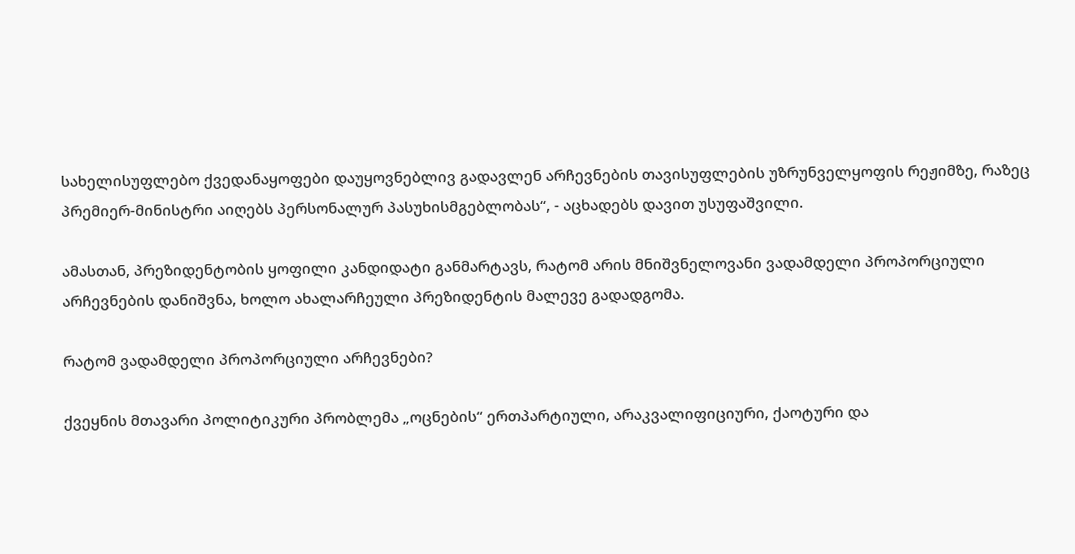სახელისუფლებო ქვედანაყოფები დაუყოვნებლივ გადავლენ არჩევნების თავისუფლების უზრუნველყოფის რეჟიმზე, რაზეც პრემიერ-მინისტრი აიღებს პერსონალურ პასუხისმგებლობას“, - აცხადებს დავით უსუფაშვილი.

ამასთან, პრეზიდენტობის ყოფილი კანდიდატი განმარტავს, რატომ არის მნიშვნელოვანი ვადამდელი პროპორციული არჩევნების დანიშვნა, ხოლო ახალარჩეული პრეზიდენტის მალევე გადადგომა.

რატომ ვადამდელი პროპორციული არჩევნები?

ქვეყნის მთავარი პოლიტიკური პრობლემა „ოცნების“ ერთპარტიული, არაკვალიფიციური, ქაოტური და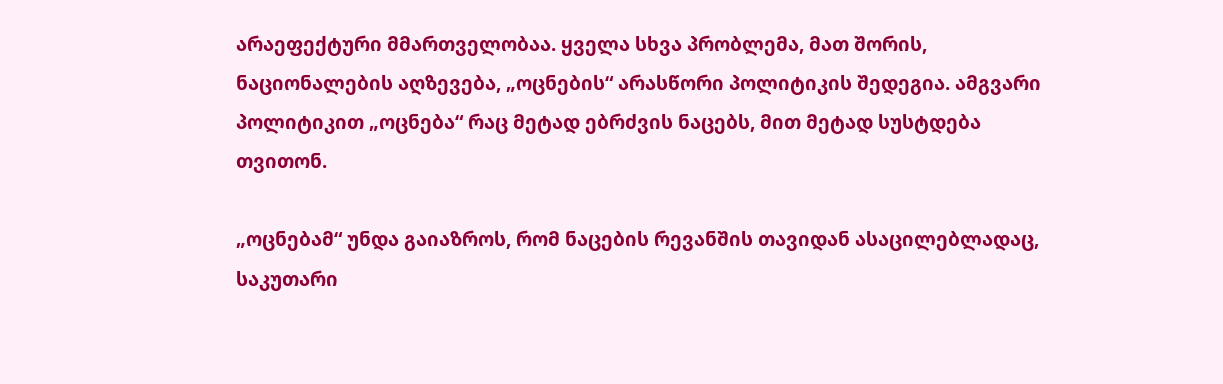არაეფექტური მმართველობაა. ყველა სხვა პრობლემა, მათ შორის, ნაციონალების აღზევება, „ოცნების“ არასწორი პოლიტიკის შედეგია. ამგვარი პოლიტიკით „ოცნება“ რაც მეტად ებრძვის ნაცებს, მით მეტად სუსტდება თვითონ.

„ოცნებამ“ უნდა გაიაზროს, რომ ნაცების რევანშის თავიდან ასაცილებლადაც, საკუთარი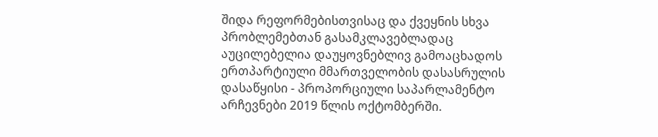შიდა რეფორმებისთვისაც და ქვეყნის სხვა პრობლემებთან გასამკლავებლადაც აუცილებელია დაუყოვნებლივ გამოაცხადოს ერთპარტიული მმართველობის დასასრულის დასაწყისი - პროპორციული საპარლამენტო არჩევნები 2019 წლის ოქტომბერში.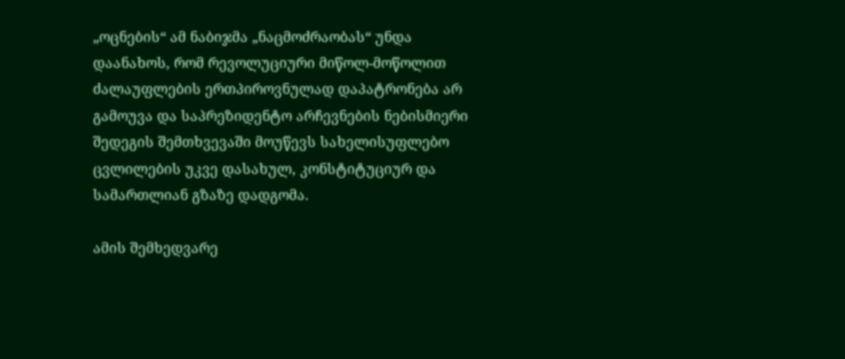„ოცნების“ ამ ნაბიჯმა „ნაცმოძრაობას“ უნდა დაანახოს, რომ რევოლუციური მიწოლ-მოწოლით ძალაუფლების ერთპიროვნულად დაპატრონება არ გამოუვა და საპრეზიდენტო არჩევნების ნებისმიერი შედეგის შემთხვევაში მოუწევს სახელისუფლებო ცვლილების უკვე დასახულ, კონსტიტუციურ და სამართლიან გზაზე დადგომა.

ამის შემხედვარე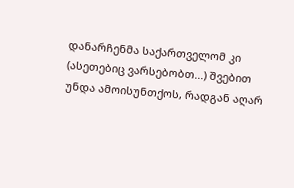დანარჩენმა საქართველომ კი (ასეთებიც ვარსებობთ...) შვებით უნდა ამოისუნთქოს, რადგან აღარ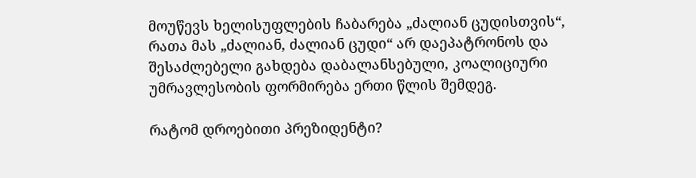მოუწევს ხელისუფლების ჩაბარება „ძალიან ცუდისთვის“, რათა მას „ძალიან, ძალიან ცუდი“ არ დაეპატრონოს და შესაძლებელი გახდება დაბალანსებული, კოალიციური უმრავლესობის ფორმირება ერთი წლის შემდეგ.

რატომ დროებითი პრეზიდენტი?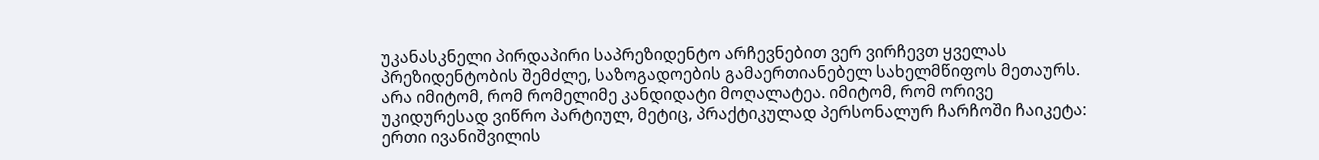უკანასკნელი პირდაპირი საპრეზიდენტო არჩევნებით ვერ ვირჩევთ ყველას პრეზიდენტობის შემძლე, საზოგადოების გამაერთიანებელ სახელმწიფოს მეთაურს. არა იმიტომ, რომ რომელიმე კანდიდატი მოღალატეა. იმიტომ, რომ ორივე უკიდურესად ვიწრო პარტიულ, მეტიც, პრაქტიკულად პერსონალურ ჩარჩოში ჩაიკეტა: ერთი ივანიშვილის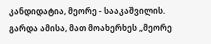კანდიდატია, მეორე - სააკაშვილის. გარდა ამისა, მათ მოახერხეს „მეორე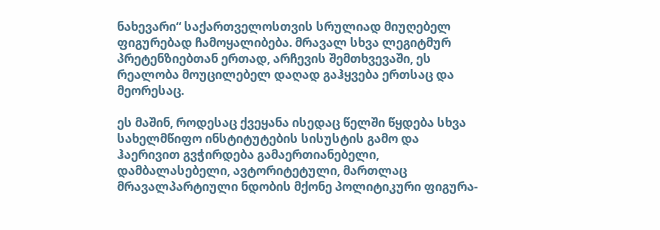ნახევარი“ საქართველოსთვის სრულიად მიუღებელ ფიგურებად ჩამოყალიბება. მრავალ სხვა ლეგიტმურ პრეტენზიებთან ერთად, არჩევის შემთხვევაში, ეს რეალობა მოუცილებელ დაღად გაჰყვება ერთსაც და მეორესაც.

ეს მაშინ, როდესაც ქვეყანა ისედაც წელში წყდება სხვა სახელმწიფო ინსტიტუტების სისუსტის გამო და ჰაერივით გვჭირდება გამაერთიანებელი, დამბალასებელი, ავტორიტეტული, მართლაც მრავალპარტიული ნდობის მქონე პოლიტიკური ფიგურა-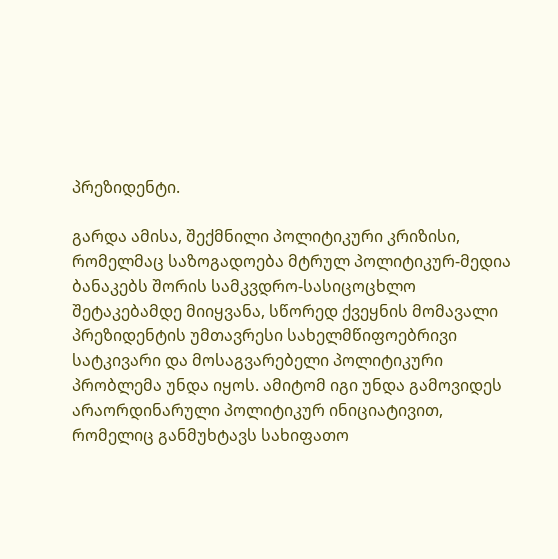პრეზიდენტი.

გარდა ამისა, შექმნილი პოლიტიკური კრიზისი, რომელმაც საზოგადოება მტრულ პოლიტიკურ-მედია ბანაკებს შორის სამკვდრო-სასიცოცხლო შეტაკებამდე მიიყვანა, სწორედ ქვეყნის მომავალი პრეზიდენტის უმთავრესი სახელმწიფოებრივი სატკივარი და მოსაგვარებელი პოლიტიკური პრობლემა უნდა იყოს. ამიტომ იგი უნდა გამოვიდეს არაორდინარული პოლიტიკურ ინიციატივით, რომელიც განმუხტავს სახიფათო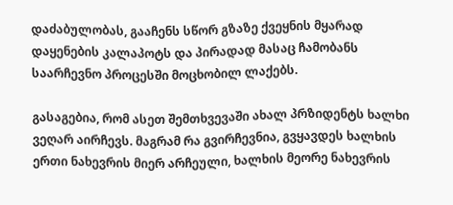დაძაბულობას, გააჩენს სწორ გზაზე ქვეყნის მყარად დაყენების კალაპოტს და პირადად მასაც ჩამობანს საარჩევნო პროცესში მოცხობილ ლაქებს.

გასაგებია, რომ ასეთ შემთხვევაში ახალ პრზიდენტს ხალხი ვეღარ აირჩევს. მაგრამ რა გვირჩევნია, გვყავდეს ხალხის ერთი ნახევრის მიერ არჩეული, ხალხის მეორე ნახევრის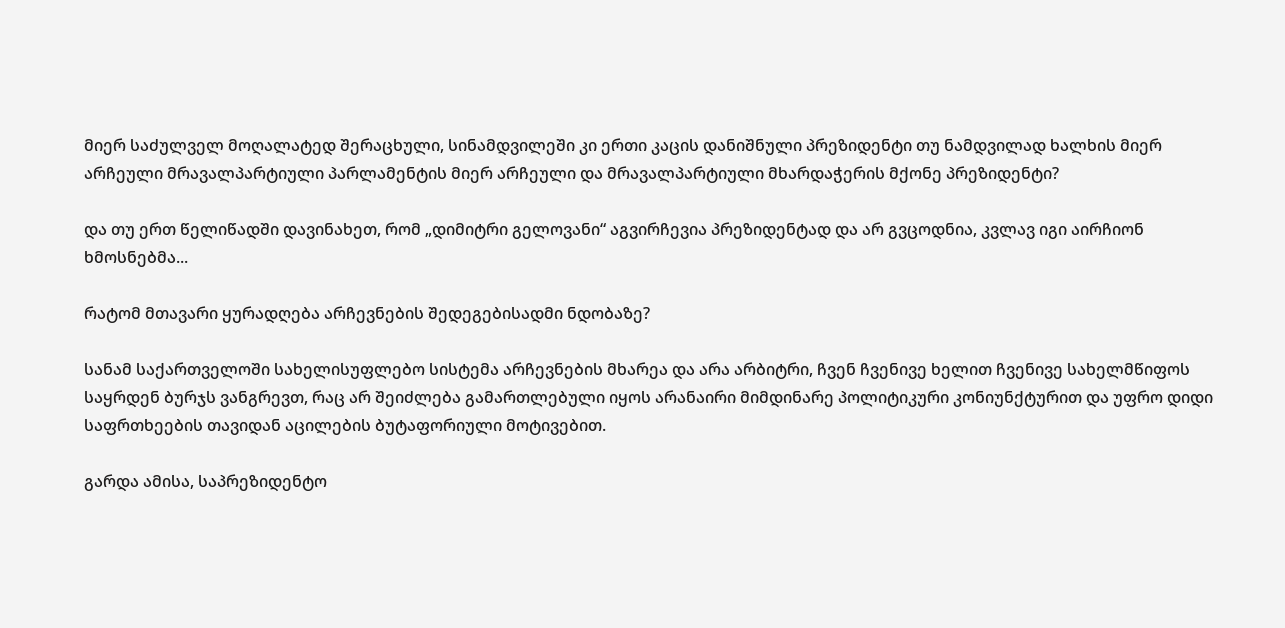მიერ საძულველ მოღალატედ შერაცხული, სინამდვილეში კი ერთი კაცის დანიშნული პრეზიდენტი თუ ნამდვილად ხალხის მიერ არჩეული მრავალპარტიული პარლამენტის მიერ არჩეული და მრავალპარტიული მხარდაჭერის მქონე პრეზიდენტი?

და თუ ერთ წელიწადში დავინახეთ, რომ „დიმიტრი გელოვანი“ აგვირჩევია პრეზიდენტად და არ გვცოდნია, კვლავ იგი აირჩიონ ხმოსნებმა...

რატომ მთავარი ყურადღება არჩევნების შედეგებისადმი ნდობაზე?

სანამ საქართველოში სახელისუფლებო სისტემა არჩევნების მხარეა და არა არბიტრი, ჩვენ ჩვენივე ხელით ჩვენივე სახელმწიფოს საყრდენ ბურჯს ვანგრევთ, რაც არ შეიძლება გამართლებული იყოს არანაირი მიმდინარე პოლიტიკური კონიუნქტურით და უფრო დიდი საფრთხეების თავიდან აცილების ბუტაფორიული მოტივებით.

გარდა ამისა, საპრეზიდენტო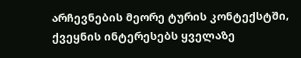არჩევნების მეორე ტურის კონტექსტში, ქვეყნის ინტერესებს ყველაზე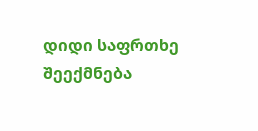დიდი საფრთხე შეექმნება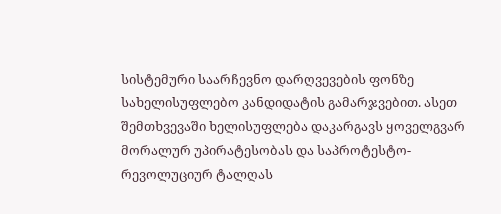სისტემური საარჩევნო დარღვევების ფონზე სახელისუფლებო კანდიდატის გამარჯვებით. ასეთ შემთხვევაში ხელისუფლება დაკარგავს ყოველგვარ მორალურ უპირატესობას და საპროტესტო-რევოლუციურ ტალღას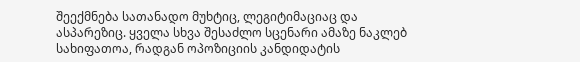შეექმნება სათანადო მუხტიც, ლეგიტიმაციაც და ასპარეზიც. ყველა სხვა შესაძლო სცენარი ამაზე ნაკლებ სახიფათოა, რადგან ოპოზიციის კანდიდატის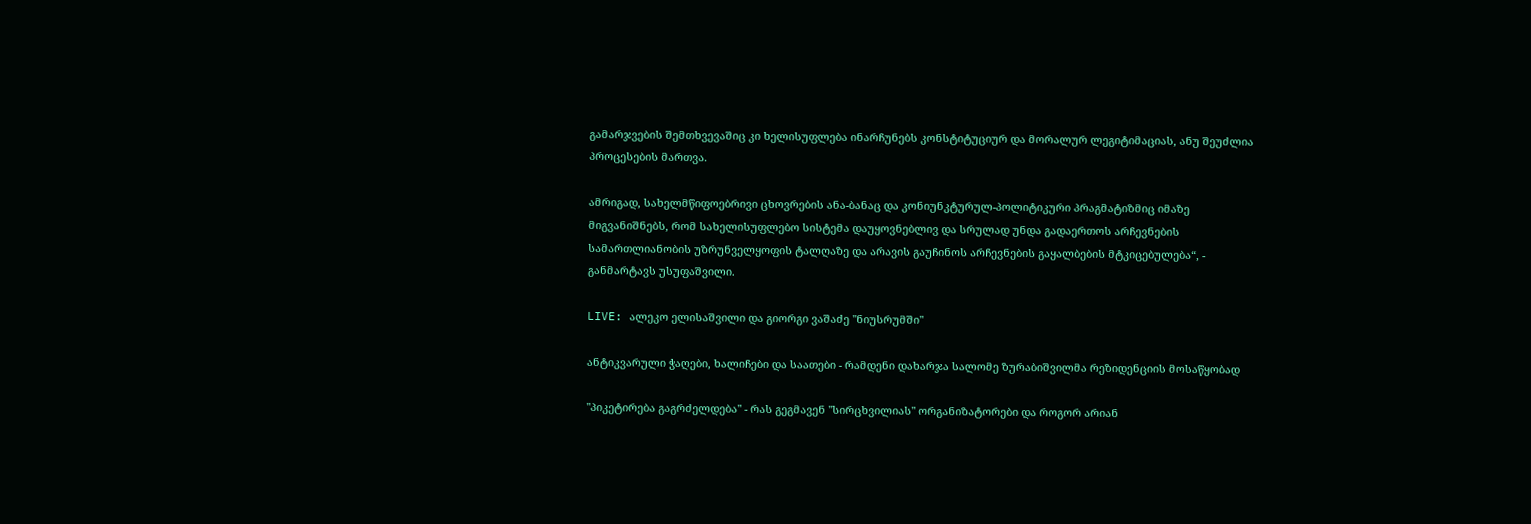გამარჯვების შემთხვევაშიც კი ხელისუფლება ინარჩუნებს კონსტიტუციურ და მორალურ ლეგიტიმაციას, ანუ შეუძლია პროცესების მართვა.

ამრიგად, სახელმწიფოებრივი ცხოვრების ანა-ბანაც და კონიუნკტურულ-პოლიტიკური პრაგმატიზმიც იმაზე მიგვანიშნებს, რომ სახელისუფლებო სისტემა დაუყოვნებლივ და სრულად უნდა გადაერთოს არჩევნების სამართლიანობის უზრუნველყოფის ტალღაზე და არავის გაუჩინოს არჩევნების გაყალბების მტკიცებულება“, - განმარტავს უსუფაშვილი.

LIVE: ალეკო ელისაშვილი და გიორგი ვაშაძე "ნიუსრუმში"

ანტიკვარული ჭაღები, ხალიჩები და საათები - რამდენი დახარჯა სალომე ზურაბიშვილმა რეზიდენციის მოსაწყობად

"პიკეტირება გაგრძელდება" - რას გეგმავენ "სირცხვილიას" ორგანიზატორები და როგორ არიან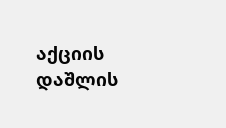აქციის დაშლის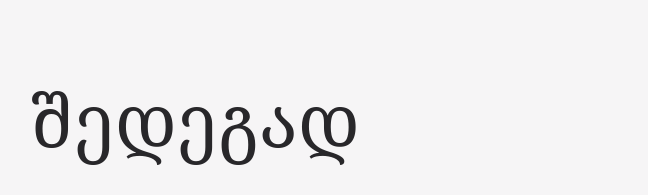შედეგად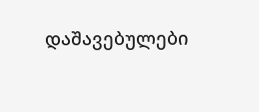დაშავებულები